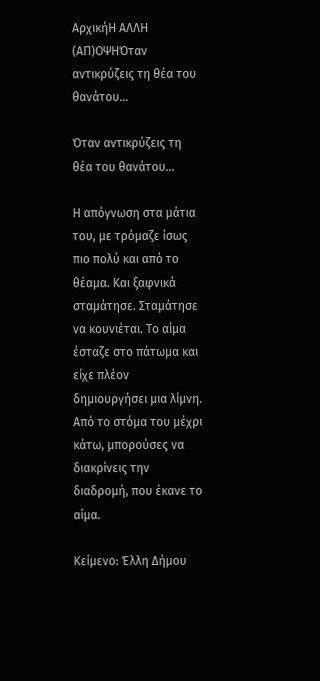ΑρχικήΗ ΑΛΛΗ (ΑΠ)ΟΨΗΌταν αντικρύζεις τη θέα του θανάτου…

Όταν αντικρύζεις τη θέα του θανάτου…

Η απόγνωση στα μάτια του, με τρόμαζε ίσως πιο πολύ και από το θέαμα. Και ξαφνικά σταμάτησε. Σταμάτησε να κουνιέται. Το αίμα έσταζε στο πάτωμα και είχε πλέον δημιουργήσει μια λίμνη. Από το στόμα του μέχρι κάτω, μπορούσες να διακρίνεις την διαδρομή, που έκανε το αίμα.

Κείμενο: Έλλη Δήμου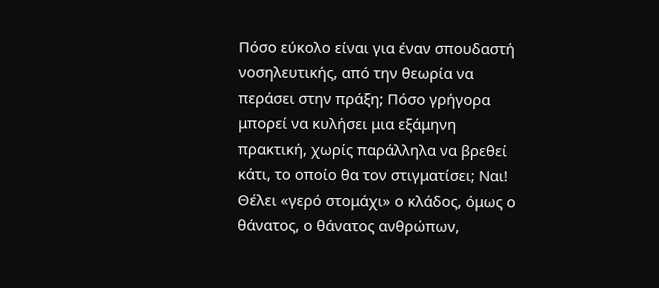Πόσο εύκολο είναι για έναν σπουδαστή νοσηλευτικής, από την θεωρία να περάσει στην πράξη; Πόσο γρήγορα μπορεί να κυλήσει μια εξάμηνη πρακτική, χωρίς παράλληλα να βρεθεί κάτι, το οποίο θα τον στιγματίσει; Ναι! Θέλει «γερό στομάχι» ο κλάδος, όμως ο θάνατος, ο θάνατος ανθρώπων,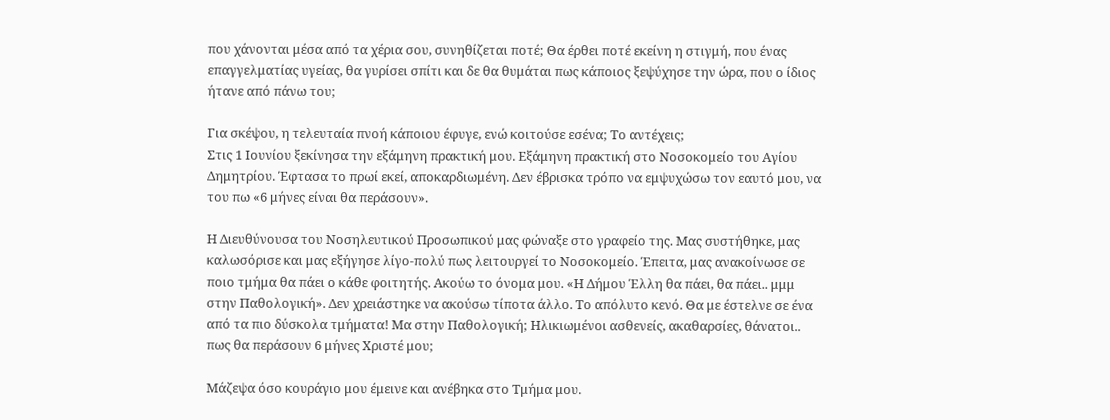που χάνονται μέσα από τα χέρια σου, συνηθίζεται ποτέ; Θα έρθει ποτέ εκείνη η στιγμή, που ένας επαγγελματίας υγείας, θα γυρίσει σπίτι και δε θα θυμάται πως κάποιος ξεψύχησε την ώρα, που ο ίδιος ήτανε από πάνω του;

Για σκέψου, η τελευταία πνοή κάποιου έφυγε, ενώ κοιτούσε εσένα; Το αντέχεις;
Στις 1 Ιουνίου ξεκίνησα την εξάμηνη πρακτική μου. Εξάμηνη πρακτική στο Νοσοκομείο του Αγίου Δημητρίου. Έφτασα το πρωί εκεί, αποκαρδιωμένη. Δεν έβρισκα τρόπο να εμψυχώσω τον εαυτό μου, να του πω «6 μήνες είναι θα περάσουν».

Η Διευθύνουσα του Νοσηλευτικού Προσωπικού μας φώναξε στο γραφείο της. Μας συστήθηκε, μας καλωσόρισε και μας εξήγησε λίγο-πολύ πως λειτουργεί το Νοσοκομείο. Έπειτα, μας ανακοίνωσε σε ποιο τμήμα θα πάει ο κάθε φοιτητής. Ακούω το όνομα μου. «Η Δήμου Έλλη θα πάει, θα πάει.. μμμ στην Παθολογική». Δεν χρειάστηκε να ακούσω τίποτα άλλο. Το απόλυτο κενό. Θα με έστελνε σε ένα από τα πιο δύσκολα τμήματα! Μα στην Παθολογική; Ηλικιωμένοι ασθενείς, ακαθαρσίες, θάνατοι.. πως θα περάσουν 6 μήνες Χριστέ μου;

Μάζεψα όσο κουράγιο μου έμεινε και ανέβηκα στο Τμήμα μου.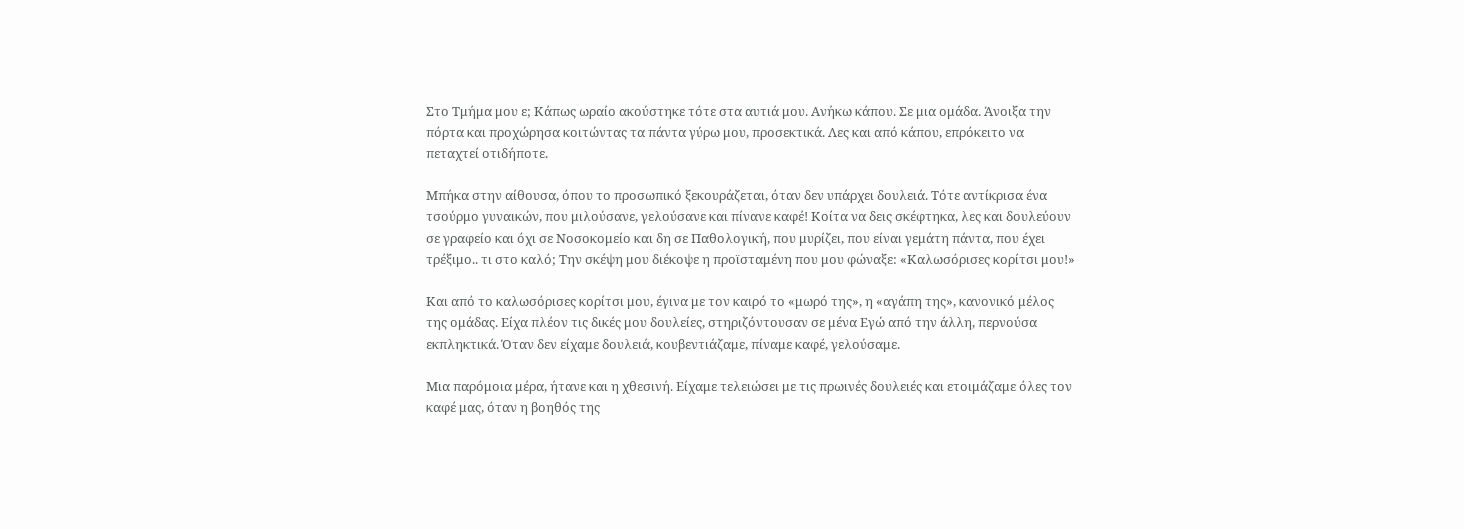Στο Τμήμα μου ε; Κάπως ωραίο ακούστηκε τότε στα αυτιά μου. Ανήκω κάπου. Σε μια ομάδα. Άνοιξα την πόρτα και προχώρησα κοιτώντας τα πάντα γύρω μου, προσεκτικά. Λες και από κάπου, επρόκειτο να πεταχτεί οτιδήποτε.

Μπήκα στην αίθουσα, όπου το προσωπικό ξεκουράζεται, όταν δεν υπάρχει δουλειά. Τότε αντίκρισα ένα τσούρμο γυναικών, που μιλούσανε, γελούσανε και πίνανε καφέ! Κοίτα να δεις σκέφτηκα, λες και δουλεύουν σε γραφείο και όχι σε Νοσοκομείο και δη σε Παθολογική, που μυρίζει, που είναι γεμάτη πάντα, που έχει τρέξιμο.. τι στο καλό; Την σκέψη μου διέκοψε η προϊσταμένη που μου φώναξε: «Καλωσόρισες κορίτσι μου!»

Και από το καλωσόρισες κορίτσι μου, έγινα με τον καιρό το «μωρό της», η «αγάπη της», κανονικό μέλος της ομάδας. Είχα πλέον τις δικές μου δουλείες, στηριζόντουσαν σε μένα Εγώ από την άλλη, περνούσα εκπληκτικά. Όταν δεν είχαμε δουλειά, κουβεντιάζαμε, πίναμε καφέ, γελούσαμε.

Μια παρόμοια μέρα, ήτανε και η χθεσινή. Είχαμε τελειώσει με τις πρωινές δουλειές και ετοιμάζαμε όλες τον καφέ μας, όταν η βοηθός της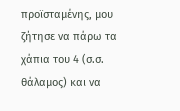προϊσταμένης, μου ζήτησε να πάρω τα χάπια του 4 (σ.σ. θάλαμος) και να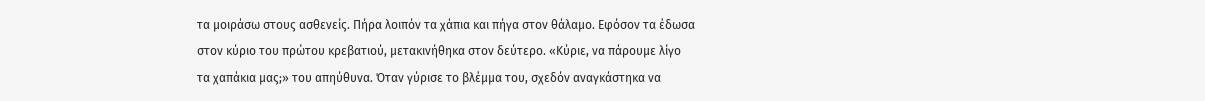τα μοιράσω στους ασθενείς. Πήρα λοιπόν τα χάπια και πήγα στον θάλαμο. Εφόσον τα έδωσα στον κύριο του πρώτου κρεβατιού, μετακινήθηκα στον δεύτερο. «Κύριε, να πάρουμε λίγο τα χαπάκια μας;» του απηύθυνα. Όταν γύρισε το βλέμμα του, σχεδόν αναγκάστηκα να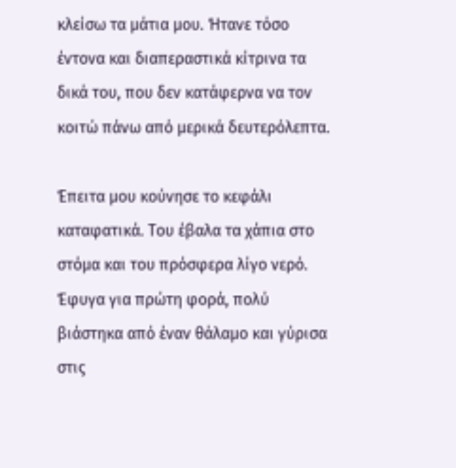κλείσω τα μάτια μου. Ήτανε τόσο έντονα και διαπεραστικά κίτρινα τα δικά του, που δεν κατάφερνα να τον κοιτώ πάνω από μερικά δευτερόλεπτα.

Έπειτα μου κούνησε το κεφάλι καταφατικά. Του έβαλα τα χάπια στο στόμα και του πρόσφερα λίγο νερό. Έφυγα για πρώτη φορά, πολύ βιάστηκα από έναν θάλαμο και γύρισα στις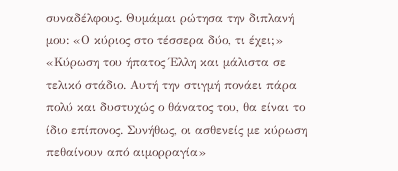συναδέλφους. Θυμάμαι ρώτησα την διπλανή μου: «Ο κύριος στο τέσσερα δύο, τι έχει;» «Κύρωση του ήπατος Έλλη και μάλιστα σε τελικό στάδιο. Αυτή την στιγμή πονάει πάρα πολύ και δυστυχώς ο θάνατος του, θα είναι το ίδιο επίπονος. Συνήθως, οι ασθενείς με κύρωση πεθαίνουν από αιμορραγία»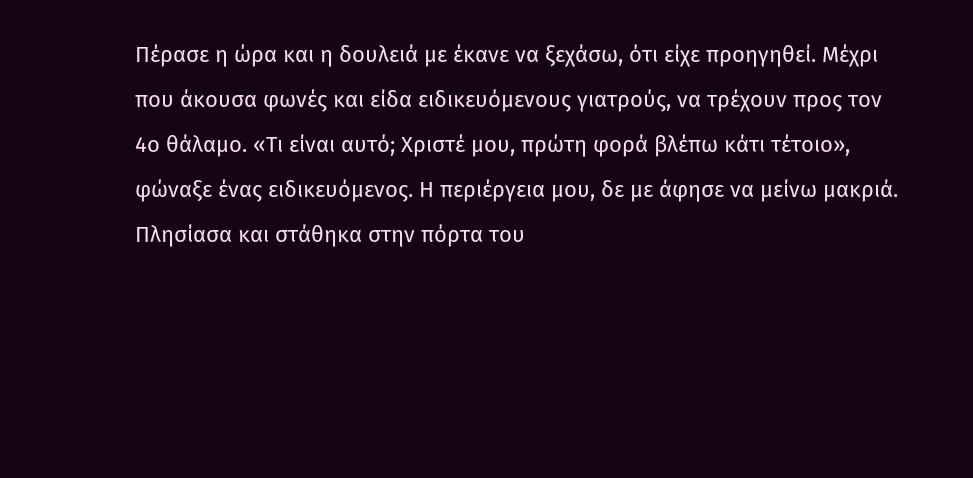Πέρασε η ώρα και η δουλειά με έκανε να ξεχάσω, ότι είχε προηγηθεί. Μέχρι που άκουσα φωνές και είδα ειδικευόμενους γιατρούς, να τρέχουν προς τον 4ο θάλαμο. «Τι είναι αυτό; Χριστέ μου, πρώτη φορά βλέπω κάτι τέτοιο», φώναξε ένας ειδικευόμενος. Η περιέργεια μου, δε με άφησε να μείνω μακριά. Πλησίασα και στάθηκα στην πόρτα του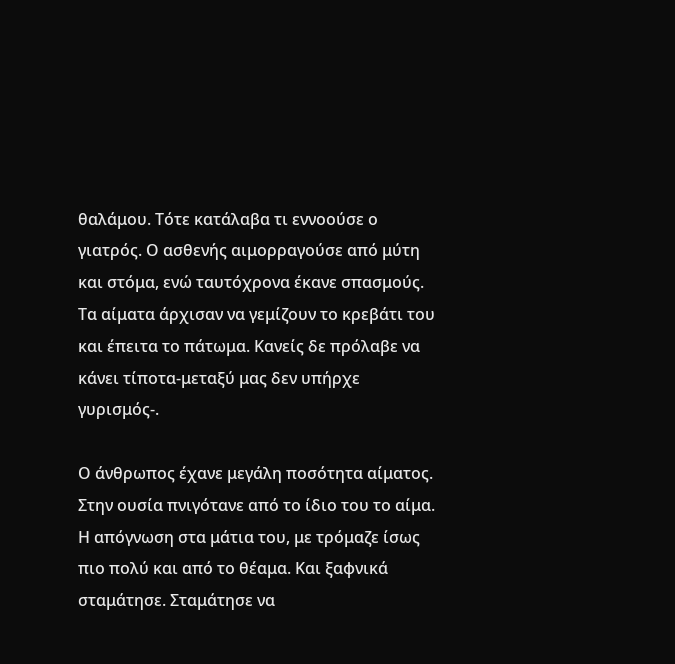θαλάμου. Τότε κατάλαβα τι εννοούσε ο γιατρός. Ο ασθενής αιμορραγούσε από μύτη και στόμα, ενώ ταυτόχρονα έκανε σπασμούς. Τα αίματα άρχισαν να γεμίζουν το κρεβάτι του και έπειτα το πάτωμα. Κανείς δε πρόλαβε να κάνει τίποτα-μεταξύ μας δεν υπήρχε γυρισμός-.

Ο άνθρωπος έχανε μεγάλη ποσότητα αίματος. Στην ουσία πνιγότανε από το ίδιο του το αίμα. Η απόγνωση στα μάτια του, με τρόμαζε ίσως πιο πολύ και από το θέαμα. Και ξαφνικά σταμάτησε. Σταμάτησε να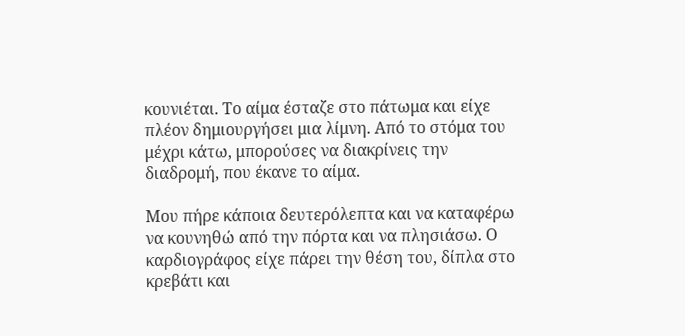κουνιέται. Το αίμα έσταζε στο πάτωμα και είχε πλέον δημιουργήσει μια λίμνη. Από το στόμα του μέχρι κάτω, μπορούσες να διακρίνεις την διαδρομή, που έκανε το αίμα.

Μου πήρε κάποια δευτερόλεπτα και να καταφέρω να κουνηθώ από την πόρτα και να πλησιάσω. Ο καρδιογράφος είχε πάρει την θέση του, δίπλα στο κρεβάτι και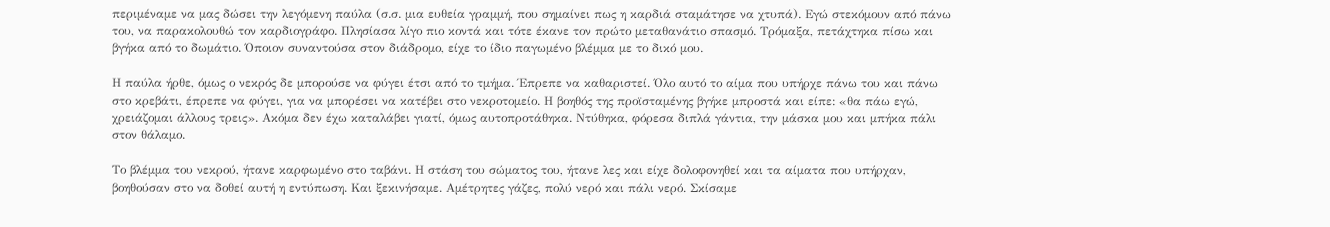περιμέναμε να μας δώσει την λεγόμενη παύλα (σ.σ. μια ευθεία γραμμή, που σημαίνει πως η καρδιά σταμάτησε να χτυπά). Εγώ στεκόμουν από πάνω του, να παρακολουθώ τον καρδιογράφο. Πλησίασα λίγο πιο κοντά και τότε έκανε τον πρώτο μεταθανάτιο σπασμό. Τρόμαξα, πετάχτηκα πίσω και βγήκα από το δωμάτιο. Όποιον συναντούσα στον διάδρομο, είχε το ίδιο παγωμένο βλέμμα με το δικό μου.

Η παύλα ήρθε, όμως ο νεκρός δε μπορούσε να φύγει έτσι από το τμήμα. Έπρεπε να καθαριστεί. Όλο αυτό το αίμα που υπήρχε πάνω του και πάνω στο κρεβάτι, έπρεπε να φύγει, για να μπορέσει να κατέβει στο νεκροτομείο. Η βοηθός της προϊσταμένης βγήκε μπροστά και είπε: «θα πάω εγώ, χρειάζομαι άλλους τρεις». Ακόμα δεν έχω καταλάβει γιατί, όμως αυτοπροτάθηκα. Ντύθηκα, φόρεσα διπλά γάντια, την μάσκα μου και μπήκα πάλι στον θάλαμο.

Το βλέμμα του νεκρού, ήτανε καρφωμένο στο ταβάνι. Η στάση του σώματος του, ήτανε λες και είχε δολοφονηθεί και τα αίματα που υπήρχαν, βοηθούσαν στο να δοθεί αυτή η εντύπωση. Και ξεκινήσαμε. Αμέτρητες γάζες, πολύ νερό και πάλι νερό. Σκίσαμε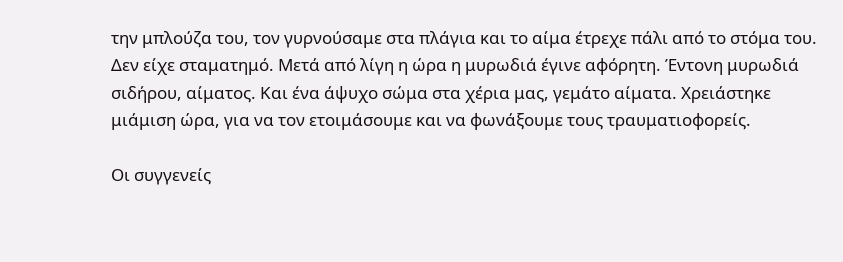την μπλούζα του, τον γυρνούσαμε στα πλάγια και το αίμα έτρεχε πάλι από το στόμα του. Δεν είχε σταματημό. Μετά από λίγη η ώρα η μυρωδιά έγινε αφόρητη. Έντονη μυρωδιά σιδήρου, αίματος. Και ένα άψυχο σώμα στα χέρια μας, γεμάτο αίματα. Χρειάστηκε μιάμιση ώρα, για να τον ετοιμάσουμε και να φωνάξουμε τους τραυματιοφορείς.

Οι συγγενείς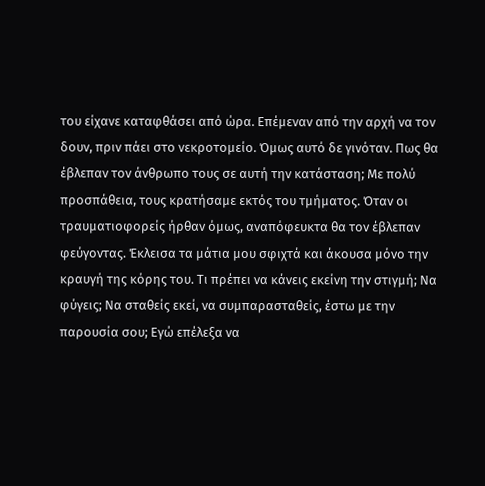του είχανε καταφθάσει από ώρα. Επέμεναν από την αρχή να τον δουν, πριν πάει στο νεκροτομείο. Όμως αυτό δε γινόταν. Πως θα έβλεπαν τον άνθρωπο τους σε αυτή την κατάσταση; Με πολύ προσπάθεια, τους κρατήσαμε εκτός του τμήματος. Όταν οι τραυματιοφορείς ήρθαν όμως, αναπόφευκτα θα τον έβλεπαν φεύγοντας. Έκλεισα τα μάτια μου σφιχτά και άκουσα μόνο την κραυγή της κόρης του. Τι πρέπει να κάνεις εκείνη την στιγμή; Να φύγεις; Να σταθείς εκεί, να συμπαρασταθείς, έστω με την παρουσία σου; Εγώ επέλεξα να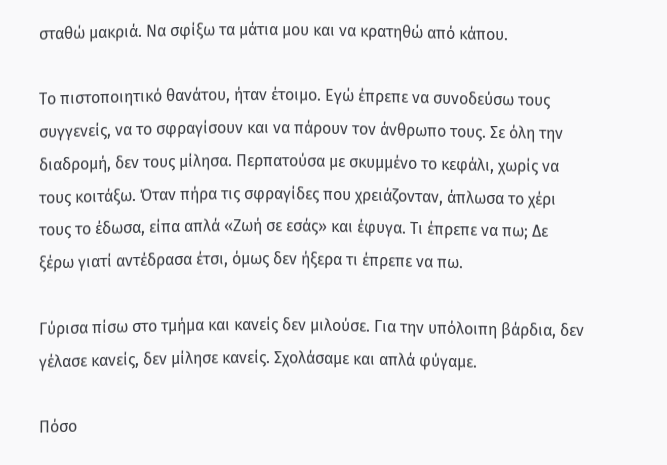σταθώ μακριά. Να σφίξω τα μάτια μου και να κρατηθώ από κάπου.

Το πιστοποιητικό θανάτου, ήταν έτοιμο. Εγώ έπρεπε να συνοδεύσω τους συγγενείς, να το σφραγίσουν και να πάρουν τον άνθρωπο τους. Σε όλη την διαδρομή, δεν τους μίλησα. Περπατούσα με σκυμμένο το κεφάλι, χωρίς να τους κοιτάξω. Όταν πήρα τις σφραγίδες που χρειάζονταν, άπλωσα το χέρι τους το έδωσα, είπα απλά «Ζωή σε εσάς» και έφυγα. Τι έπρεπε να πω; Δε ξέρω γιατί αντέδρασα έτσι, όμως δεν ήξερα τι έπρεπε να πω.

Γύρισα πίσω στο τμήμα και κανείς δεν μιλούσε. Για την υπόλοιπη βάρδια, δεν γέλασε κανείς, δεν μίλησε κανείς. Σχολάσαμε και απλά φύγαμε.

Πόσο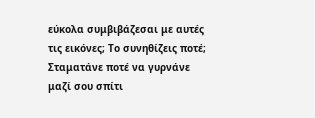εύκολα συμβιβάζεσαι με αυτές τις εικόνες; Το συνηθίζεις ποτέ; Σταματάνε ποτέ να γυρνάνε μαζί σου σπίτι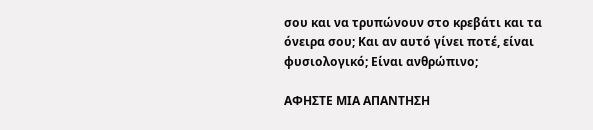σου και να τρυπώνουν στο κρεβάτι και τα όνειρα σου; Και αν αυτό γίνει ποτέ, είναι φυσιολογικό; Είναι ανθρώπινο;

ΑΦΗΣΤΕ ΜΙΑ ΑΠΑΝΤΗΣΗ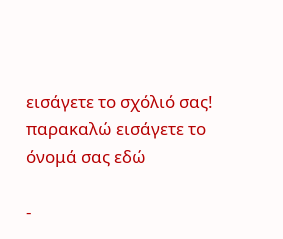εισάγετε το σχόλιό σας!
παρακαλώ εισάγετε το όνομά σας εδώ

-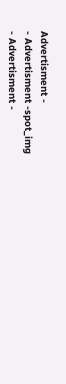Advertisment -
- Advertisment -spot_img
- Advertisment -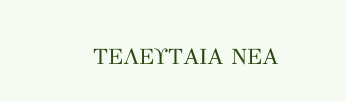ΤΕΛΕΥΤΑΙΑ ΝΕΑ